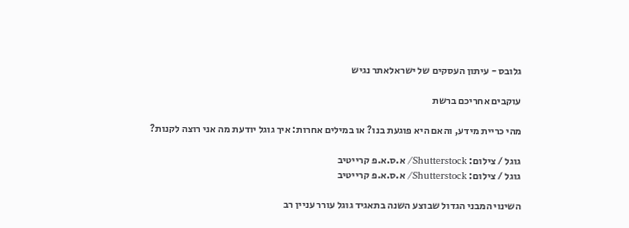גלובס - עיתון העסקים של ישראלאתר נגיש

עוקבים אחריכם ברשת

מהי כריית מידע, והאם היא פוגעת בנו? או במילים אחרות: איך גוגל יודעת מה אני רוצה לקנות?

גוגל / צילום: Shutterstock/ א.ס.א.פ קרייטיב
גוגל / צילום: Shutterstock/ א.ס.א.פ קרייטיב

השינוי המבני הגדול שבוצע השנה בתאגיד גוגל עורר עניין רב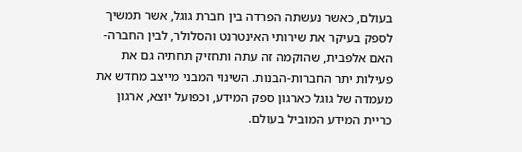בעולם, כאשר נעשתה הפרדה בין חברת גוגל, אשר תמשיך לספק בעיקר את שירותי האינטרנט והסלולר, לבין החברה-האם אלפבית, שהוקמה זה עתה ותחזיק תחתיה גם את פעילות יתר החברות-הבנות. השינוי המבני מייצב מחדש את מעמדה של גוגל כארגון ספק המידע, וכפועל יוצא, ארגון כריית המידע המוביל בעולם.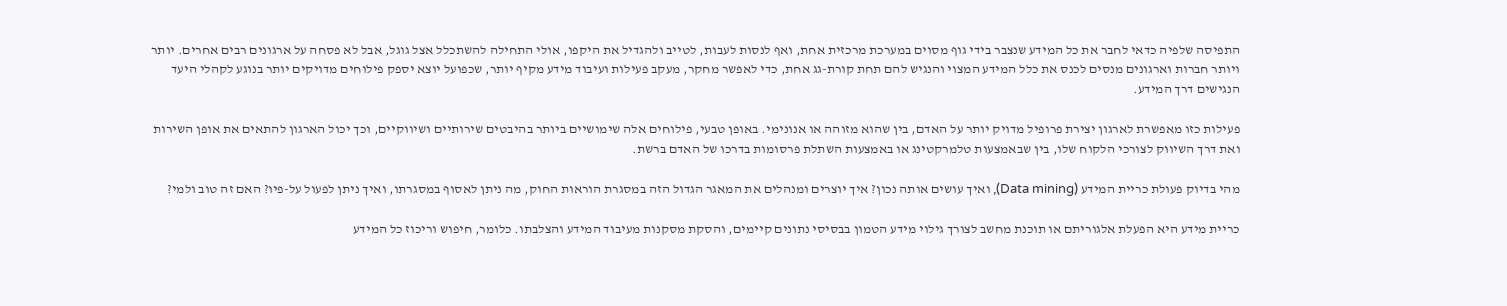התפיסה שלפיה כדאי לחבר את כל המידע שנצבר בידי גוף מסוים במערכת מרכזית אחת, ואף לנסות לעבות, לטייב ולהגדיל את היקפו, אולי התחילה להשתכלל אצל גוגל, אבל לא פסחה על ארגונים רבים אחרים. יותר ויותר חברות וארגונים מנסים לכנס את כלל המידע המצוי והנגיש להם תחת קורת-גג אחת, כדי לאפשר מחקר, מעקב פעילות ועיבוד מידע מקיף יותר, שכפועל יוצא יספק פילוחים מדויקים יותר בנוגע לקהלי היעד הנגישים דרך המידע.

פעילות כזו מאפשרת לארגון יצירת פרופיל מדויק יותר על האדם, בין שהוא מזוהה או אנונימי. באופן טבעי, פילוחים אלה שימושיים ביותר בהיבטים שירותיים ושיווקיים, וכך יכול הארגון להתאים את אופן השירות ואת דרך השיווק לצורכי הלקוח שלו, בין שבאמצעות טלמרקטינג או באמצעות השתלת פרסומות בדרכו של האדם ברשת.

מהי בדיוק פעולת כריית המידע (Data mining), ואיך עושים אותה נכון? איך יוצרים ומנהלים את המאגר הגדול הזה במסגרת הוראות החוק, מה ניתן לאסוף במסגרתו, ואיך ניתן לפעול על-פיו? האם זה טוב ולמי?

כריית מידע היא הפעלת אלגוריתם או תוכנת מחשב לצורך גילוי מידע הטמון בבסיסי נתונים קיימים, והסקת מסקנות מעיבוד המידע והצלבתו. כלומר, חיפוש וריכוז כל המידע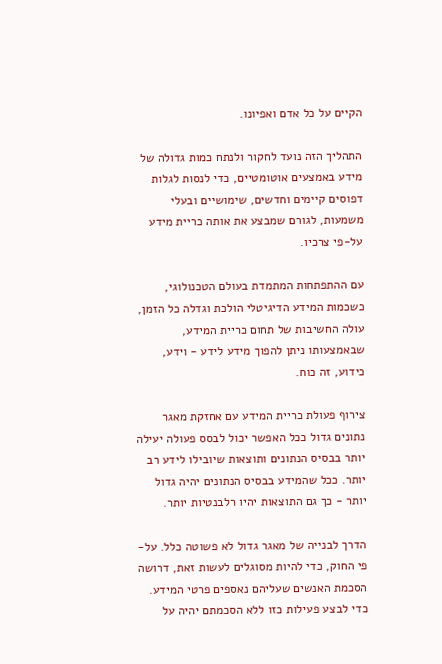הקיים על כל אדם ואפיונו.

התהליך הזה נועד לחקור ולנתח כמות גדולה של מידע באמצעים אוטומטיים, כדי לנסות לגלות דפוסים קיימים וחדשים, שימושיים ובעלי משמעות, לגורם שמבצע את אותה כריית מידע על-פי צרכיו.

עם ההתפתחות המתמדת בעולם הטכנולוגי, כשכמות המידע הדיגיטלי הולכת וגדלה כל הזמן, עולה החשיבות של תחום כריית המידע, שבאמצעותו ניתן להפוך מידע לידע - וידע, כידוע, זה כוח.

צירוף פעולת כריית המידע עם אחזקת מאגר נתונים גדול ככל האפשר יכול לבסס פעולה יעילה יותר בבסיס הנתונים ותוצאות שיובילו לידע רב יותר. ככל שהמידע בבסיס הנתונים יהיה גדול יותר - כך גם התוצאות יהיו רלבנטיות יותר.

הדרך לבנייה של מאגר גדול לא פשוטה כלל. על-פי החוק, כדי להיות מסוגלים לעשות זאת, דרושה הסכמת האנשים שעליהם נאספים פרטי המידע. כדי לבצע פעילות כזו ללא הסכמתם יהיה על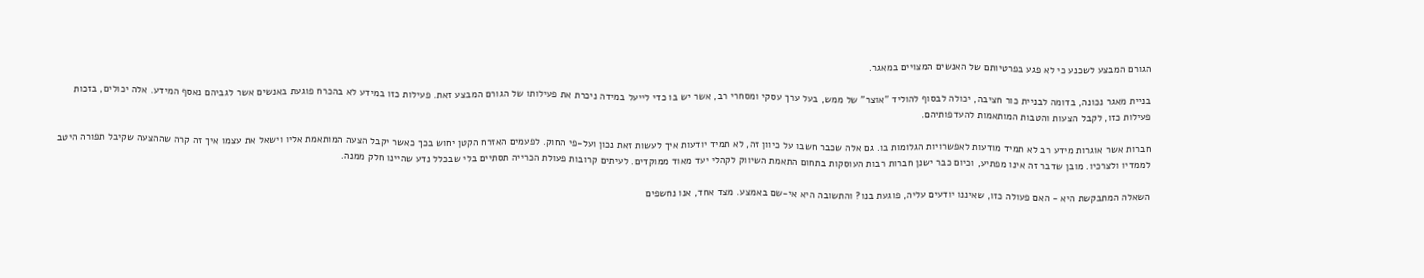הגורם המבצע לשכנע כי לא פגע בפרטיותם של האנשים המצויים במאגר.

בניית מאגר נכונה, בדומה לבניית כור חציבה, יכולה לבסוף להוליד "אוצר" של ממש, בעל ערך עסקי ומסחרי רב, אשר יש בו כדי לייעל במידה ניכרת את פעילותו של הגורם המבצע זאת. פעילות כזו במידע לא בהכרח פוגעת באנשים אשר לגביהם נאסף המידע. אלה יכולים, בזכות פעילות כזו, לקבל הצעות והטבות המותאמות להעדפותיהם.

חברות אשר אוגרות מידע רב לא תמיד מודעות לאפשרויות הגלומות בו. גם אלה שכבר חשבו על כיוון זה, לא תמיד יודעות איך לעשות זאת נכון ועל-פי החוק. לפעמים האזרח הקטן יחוש בכך כאשר יקבל הצעה המותאמת אליו וישאל את עצמו איך זה קרה שההצעה שקיבל תפורה היטב לממדיו ולצרכיו. מובן שדבר זה אינו מפתיע, וכיום כבר ישנן חברות רבות העוסקות בתחום התאמת השיווק לקהלי יעד מאוד ממוקדים. לעיתים קרובות פעולת הכרייה תסתיים בלי שבכלל נדע שהיינו חלק ממנה.

השאלה המתבקשת היא - האם פעולה כזו, שאיננו יודעים עליה, פוגעת בנו? והתשובה היא אי-שם באמצע. מצד אחד, אנו נחשפים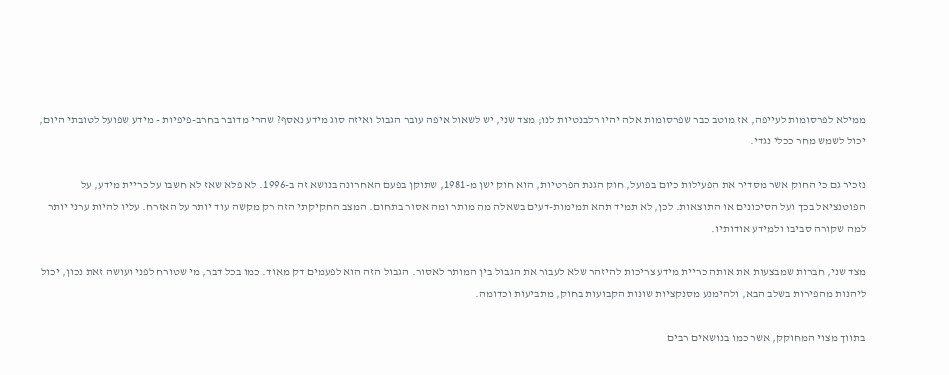ממילא לפרסומות לעייפה, אז מוטב כבר שפרסומות אלה יהיו רלבנטיות לנו; מצד שני, יש לשאול איפה עובר הגבול ואיזה סוג מידע נאסף? שהרי מדובר בחרב-פיפיות - מידע שפועל לטובתי היום, יכול לשמש מחר ככלי נגדי.

נזכיר גם כי החוק אשר מסדיר את הפעילות כיום בפועל, חוק הגנת הפרטיות, הוא חוק ישן מ-1981, שתוקן בפעם האחרונה בנושא זה ב-1996. לא פלא שאז לא חשבו על כריית מידע, על הפוטנציאל בכך ועל הסיכונים או התוצאות. לכן, לא תמיד תהא תמימות-דעים בשאלה מה מותר ומה אסור בתחום. המצב החקיקתי הזה רק מקשה עוד יותר על האזרח. עליו להיות ערני יותר למה שקורה סביבו ולמידע אודותיו.

מצד שני, חברות שמבצעות את אותה כריית מידע צריכות להיזהר שלא לעבור את הגבול בין המותר לאסור. הגבול הזה הוא לפעמים דק מאוד. כמו בכל דבר, מי שטורח לפני ועושה זאת נכון, יכול ליהנות מהפירות בשלב הבא, ולהימנע מסנקציות שונות הקבועות בחוק, מתביעות וכדומה.

בתווך מצוי המחוקק, אשר כמו בנושאים רבים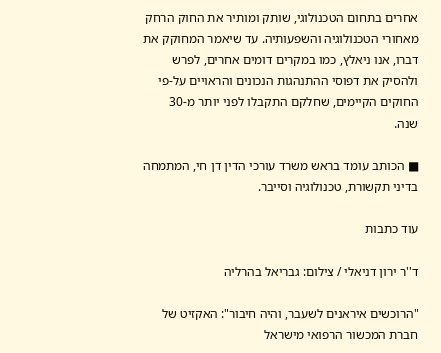אחרים בתחום הטכנולוגי, שותק ומותיר את החוק הרחק מאחורי הטכנולוגיה והשפעותיה. עד שיאמר המחוקק את דברו, אנו ניאלץ, כמו במקרים דומים אחרים, לפרש ולהסיק את דפוסי ההתנהגות הנכונים והראויים על-פי החוקים הקיימים, שחלקם התקבלו לפני יותר מ-30 שנה.

■ הכותב עומד בראש משרד עורכי הדין דן חי, המתמחה בדיני תקשורת, טכנולוגיה וסייבר.

עוד כתבות

ד''ר ירון דניאלי / צילום: גבריאל בהרליה

"הרוכשים איראנים לשעבר, והיה חיבור": האקזיט של חברת המכשור הרפואי מישראל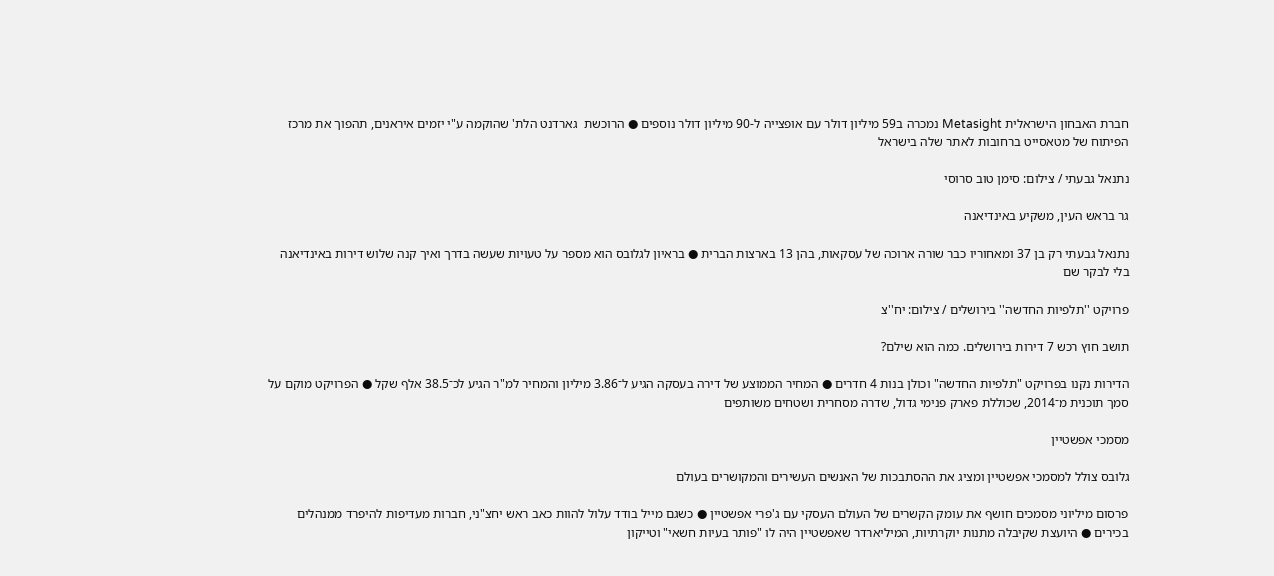חברת האבחון הישראלית Metasight נמכרה ב59 מיליון דולר עם אופצייה ל-90 מיליון דולר נוספים ● הרוכשת  גארדנט הלת' שהוקמה ע"י יזמים איראנים, תהפוך את מרכז הפיתוח של מטאסייט ברחובות לאתר שלה בישראל

נתנאל גבעתי / צילום: סימן טוב סרוסי

גר בראש העין, משקיע באינדיאנה

נתנאל גבעתי רק בן 37 ומאחוריו כבר שורה ארוכה של עסקאות, בהן 13 בארצות הברית ● בראיון לגלובס הוא מספר על טעויות שעשה בדרך ואיך קנה שלוש דירות באינדיאנה בלי לבקר שם

פרויקט ''תלפיות החדשה'' בירושלים / צילום: יח''צ

תושב חוץ רכש 7 דירות בירושלים. כמה הוא שילם?

הדירות נקנו בפרויקט "תלפיות החדשה" וכולן בנות 4 חדרים ● המחיר הממוצע של דירה בעסקה הגיע ל־3.86 מיליון והמחיר למ"ר הגיע לכ־38.5 אלף שקל ● הפרויקט מוקם על סמך תוכנית מ־2014, שכוללת פארק פנימי גדול, שדרה מסחרית ושטחים משותפים

מסמכי אפשטיין

גלובס צולל למסמכי אפשטיין ומציג את ההסתבכות של האנשים העשירים והמקושרים בעולם

פרסום מיליוני מסמכים חושף את עומק הקשרים של העולם העסקי עם ג'פרי אפשטיין ● כשגם מייל בודד עלול להוות כאב ראש יחצ"ני, חברות מעדיפות להיפרד ממנהלים בכירים ● היועצת שקיבלה מתנות יוקרתיות, המיליארדר שאפשטיין היה לו "פותר בעיות חשאי" וטייקון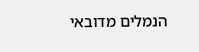הנמלים מדובאי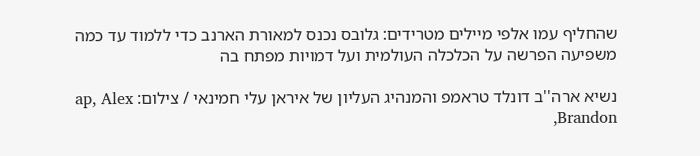שהחליף עמו אלפי מיילים מטרידים: גלובס נכנס למאורת הארנב כדי ללמוד עד כמה משפיעה הפרשה על הכלכלה העולמית ועל דמויות מפתח בה

נשיא ארה''ב דונלד טראמפ והמנהיג העליון של איראן עלי חמינאי / צילום: ap, Alex Brandon,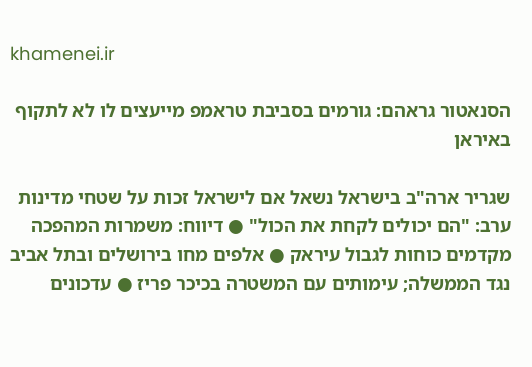khamenei.ir

הסנאטור גראהם: גורמים בסביבת טראמפ מייעצים לו לא לתקוף באיראן

שגריר ארה"ב בישראל נשאל אם לישראל זכות על שטחי מדינות ערב: "הם יכולים לקחת את הכול" ● דיווח: משמרות המהפכה מקדמים כוחות לגבול עיראק ● אלפים מחו בירושלים ובתל אביב נגד הממשלה; עימותים עם המשטרה בכיכר פריז ● עדכונים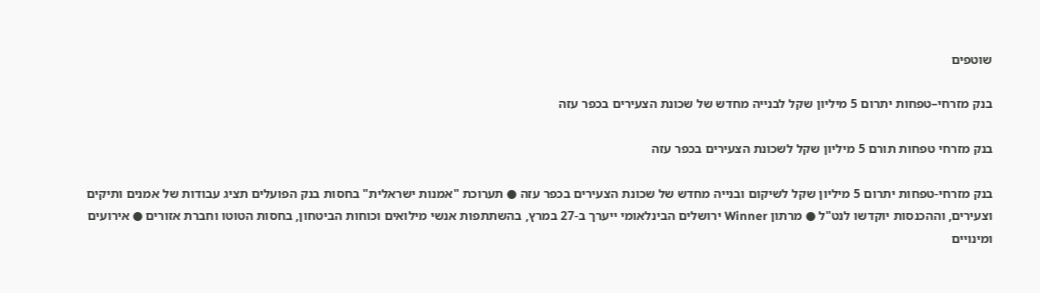שוטפים

בנק מזרחי–טפחות יתרום 5 מיליון שקל לבנייה מחדש של שכונת הצעירים בכפר עזה

בנק מזרחי טפחות תורם 5 מיליון שקל לשכונת הצעירים בכפר עזה

בנק מזרחי-טפחות יתרום 5 מיליון שקל לשיקום ובנייה מחדש של שכונת הצעירים בכפר עזה ● תערוכת "אמנות ישראלית" בחסות בנק הפועלים תציג עבודות של אמנים ותיקים וצעירים, וההכנסות יוקדשו לנט"ל ● מרתון Winner ירושלים הבינלאומי ייערך ב-27 במרץ, בהשתתפות אנשי מילואים וכוחות הביטחון, בחסות הטוטו וחברת אזורים ● אירועים ומינויים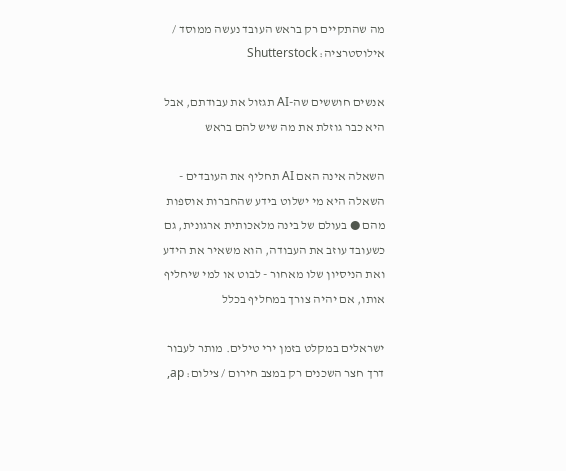מה שהתקיים רק בראש העובד נעשה ממוסד / אילוסטרציה: Shutterstock

אנשים חוששים שה-AI תגזול את עבודתם, אבל היא כבר גוזלת את מה שיש להם בראש

השאלה אינה האם AI תחליף את העובדים - השאלה היא מי ישלוט בידע שהחברות אוספות מהם ● בעולם של בינה מלאכותית ארגונית, גם כשעובד עוזב את העבודה, הוא משאיר את הידע ואת הניסיון שלו מאחור - לבוט או למי שיחליף אותו, אם יהיה צורך במחליף בכלל

ישראלים במקלט בזמן ירי טילים. מותר לעבור דרך חצר השכנים רק במצב חירום / צילום: ap,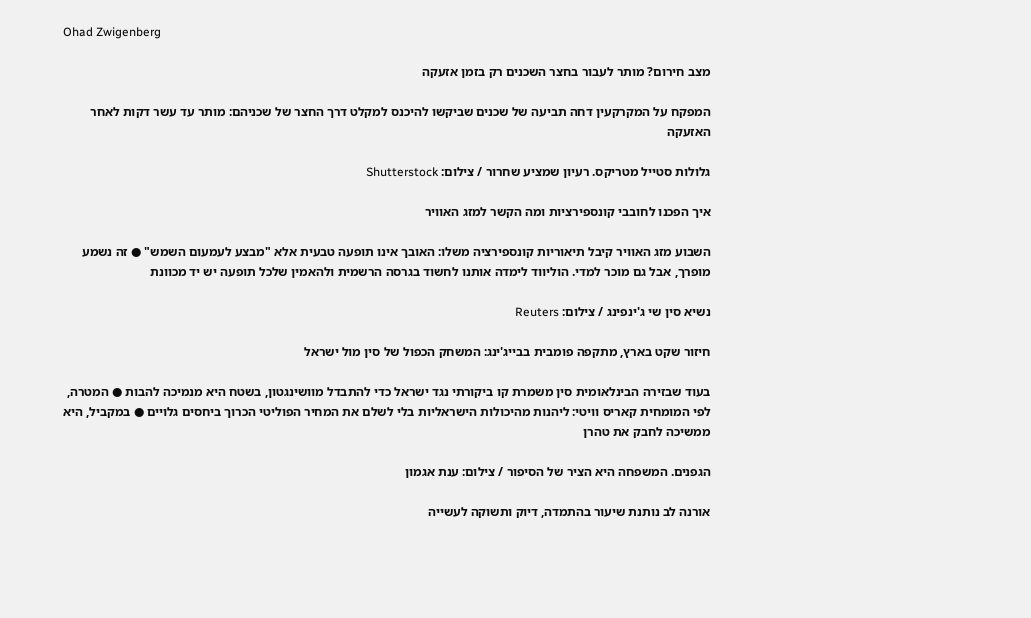Ohad Zwigenberg

מצב חירום? מותר לעבור בחצר השכנים רק בזמן אזעקה

המפקח על המקרקעין דחה תביעה של שכנים שביקשו להיכנס למקלט דרך החצר של שכניהם: מותר עד עשר דקות לאחר האזעקה

גלולות סטייל מטריקס. רעיון שמציע שחרור / צילום: Shutterstock

איך הפכנו לחובבי קונספירציות ומה הקשר למזג האוויר

השבוע מזג האוויר קיבל תיאוריות קונספירציה משלו: האובך אינו תופעה טבעית אלא "מבצע לעמעום השמש" ● זה נשמע מופרך, אבל גם מוכר למדי. הוליווד לימדה אותנו לחשוד בגרסה הרשמית ולהאמין שלכל תופעה יש יד מכוונת

נשיא סין שי ג'ינפינג / צילום: Reuters

חיזור שקט בארץ, מתקפה פומבית בבייג'ינג: המשחק הכפול של סין מול ישראל

בעוד שבזירה הבינלאומית סין משמרת קו ביקורתי נגד ישראל כדי להתבדל מוושינגטון, בשטח היא מנמיכה להבות ● המטרה, לפי המומחית קאריס וויטי: ליהנות מהיכולות הישראליות בלי לשלם את המחיר הפוליטי הכרוך ביחסים גלויים ● במקביל, היא ממשיכה לחבק את טהרן

הגפנים. המשפחה היא הציר של הסיפור / צילום: ענת אגמון

אורנה לב נותנת שיעור בהתמדה, דיוק ותשוקה לעשייה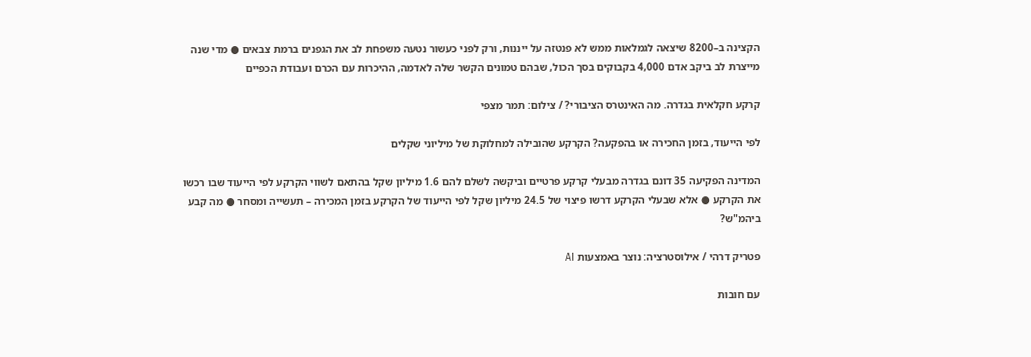הקצינה ב–8200 שיצאה לגמלאות ממש לא פנטזה על ייננות, ורק לפני כעשור נטעה משפחת לב את הגפנים ברמת צבאים ● מדי שנה מייצרת לב ביקב אדם 4,000 בקבוקים בסך הכול, שבהם טמונים הקשר שלה לאדמה, ההיכרות עם הכרם ועבודת הכפיים

קרקע חקלאית בגדרה. מה האינטרס הציבורי? / צילום: תמר מצפי

לפי הייעוד, בזמן החכירה או בהפקעה? הקרקע שהובילה למחלוקת של מיליוני שקלים

המדינה הפקיעה 35 דונם בגדרה מבעלי קרקע פרטיים וביקשה לשלם להם 1.6 מיליון שקל בהתאם לשווי הקרקע לפי הייעוד שבו רכשו את הקרקע ● אלא שבעלי הקרקע דרשו פיצוי של 24.5 מיליון שקל לפי הייעוד של הקרקע בזמן המכירה – תעשייה ומסחר ● מה קבע ביהמ"ש?

פטריק דרהי / אילוסטרציה: נוצר באמצעות AI

עם חובות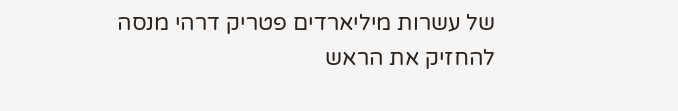של עשרות מיליארדים פטריק דרהי מנסה להחזיק את הראש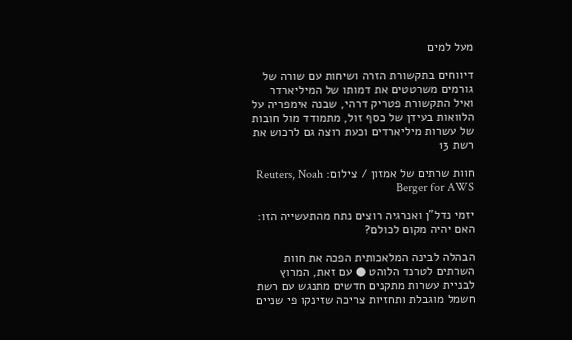מעל למים

דיווחים בתקשורת הזרה ושיחות עם שורה של גורמים משרטטים את דמותו של המיליארדר ואיל התקשורת פטריק דרהי, שבנה אימפריה על הלוואות בעידן של כסף זול, מתמודד מול חובות של עשרות מיליארדים וכעת רוצה גם לרכוש את רשת 13

חוות שרתים של אמזון / צילום: Reuters, Noah Berger for AWS

יזמי נדל"ן ואנרגיה רוצים נתח מהתעשייה הזו: האם יהיה מקום לכולם?

הבהלה לבינה המלאכותית הפכה את חוות השרתים לטרנד הלוהט ● עם זאת, המרוץ לבניית עשרות מתקנים חדשים מתנגש עם רשת חשמל מוגבלת ותחזיות צריכה שזינקו פי שניים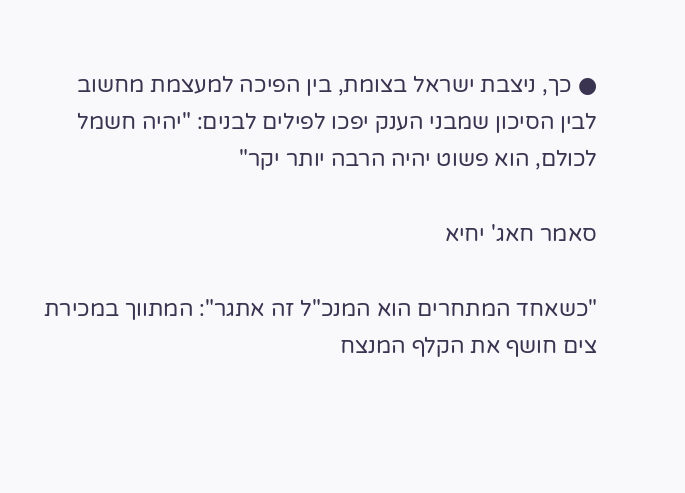● כך, ניצבת ישראל בצומת, בין הפיכה למעצמת מחשוב לבין הסיכון שמבני הענק יפכו לפילים לבנים: "יהיה חשמל לכולם, הוא פשוט יהיה הרבה יותר יקר"

סאמר חאג' יחיא

"כשאחד המתחרים הוא המנכ"ל זה אתגר": המתווך במכירת צים חושף את הקלף המנצח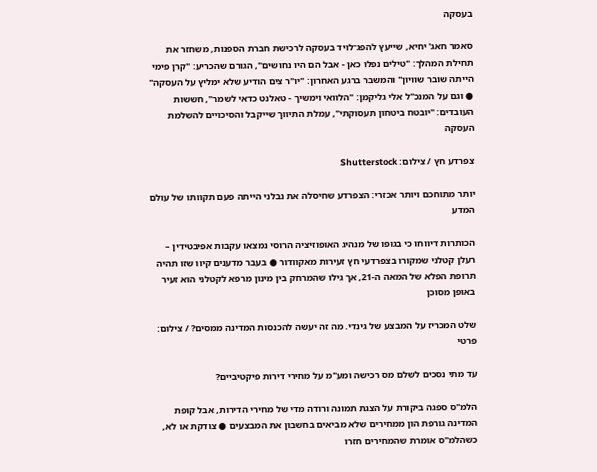בעסקה

סאמר חאג' יחיא, שייעץ להפג־לויד בעסקה לרכישת חברת הספנות, משחזר את תחילת המהלך: "טילים נפלו כאן - אבל הם היו נחושים", הגורם שהכריע: "קרן פימי הייתה שובר שוויון" והמשבר ברגע האחרון: "יו"ר צים הודיע שלא ימליץ על העסקה" ● וגם על המנכ"ל אלי גליקמן: "הלוואי וימשיך - טאלנט כדאי לשמר", חששות העובדים: "יובטח ביטחון תעסוקתי", עמלת התיווך שייקבל והסיכויים להשלמת העסקה

צפרדע חץ / צילום: Shutterstock

יותר מתוחכם ויותר אכזרי: הצפרדע שחיסלה את נבלני הייתה פעם תקוותו של עולם המדע

הכותרות דיווחו כי בגופו של מנהיג האופוזיציה הרוסי נמצאו עקבות אפיבטידין – רעלן קטלני שמקורו בצפרדעי חץ זעירות מאקוודור ● בעבר מדענים קיוו שזו תהיה תרופת הפלא של המאה ה-21, אך גילו שהמרחק בין מינון מרפא לקטלני הוא זעיר באופן מסוכן

שלט המכריז על המבצע של גינדי. מה זה יעשה להכנסות המדינה ממסים? / צילום: פרטי

עד מתי נסכים לשלם מס רכישה ומע"מ על מחירי דירות פיקטיביים?

הלמ"ס ספגה ביקורת על הצגת תמונה ורודה מדי של מחירי הדירות, אבל קופת המדינה גורפת הון ממחירים שלא מביאים בחשבון את המבצעים ● צודקת או לא, כשהלמ"ס אומרת שהמחירים חזרו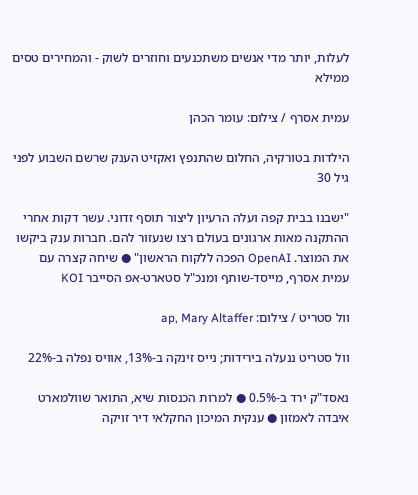לעלות, יותר מדי אנשים משתכנעים וחוזרים לשוק - והמחירים טסים ממילא

עמית אסרף / צילום: עומר הכהן

הילדות בטורקיה, החלום שהתנפץ ואקזיט הענק שרשם השבוע לפני גיל 30

"ישבנו בבית קפה ועלה הרעיון ליצור תוסף זדוני. עשר דקות אחרי ההתקנה מאות ארגונים בעולם רצו שנעזור להם. חברות ענק ביקשו את המוצר. OpenAI הפכה ללקוח הראשון" ● שיחה קצרה עם עמית אסרף, מייסד-שותף ומנכ"ל סטארט-אפ הסייבר KOI

וול סטריט / צילום: ap, Mary Altaffer

וול סטריט ננעלה בירידות; נייס זינקה ב-13%, אוויס נפלה ב-22%

נאסד"ק ירד ב-0.5% ● למרות הכנסות שיא, התואר שוולמארט איבדה לאמזון ● ענקית המיכון החקלאי דיר זויקה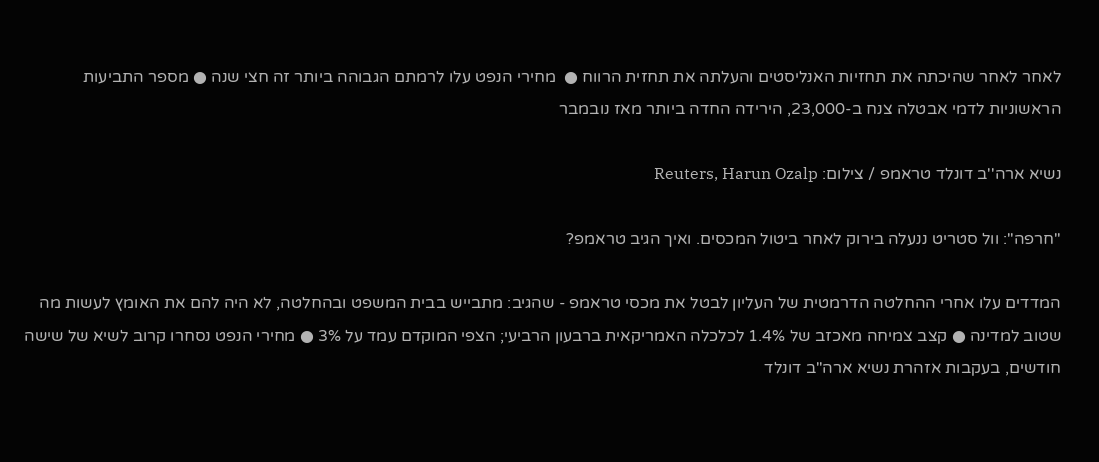לאחר לאחר שהיכתה את תחזיות האנליסטים והעלתה את תחזית הרווח ●  מחירי הנפט עלו לרמתם הגבוהה ביותר זה חצי שנה ● מספר התביעות הראשוניות לדמי אבטלה צנח ב-23,000, הירידה החדה ביותר מאז נובמבר

נשיא ארה''ב דונלד טראמפ / צילום: Reuters, Harun Ozalp

"חרפה": וול סטריט ננעלה בירוק לאחר ביטול המכסים. ואיך הגיב טראמפ?

המדדים עלו אחרי ההחלטה הדרמטית של העליון לבטל את מכסי טראמפ - שהגיב: מתבייש בבית המשפט ובהחלטה, לא היה להם את האומץ לעשות מה שטוב למדינה ● קצב צמיחה מאכזב של 1.4% לכלכלה האמריקאית ברבעון הרביעי; הצפי המוקדם עמד על 3% ● מחירי הנפט נסחרו קרוב לשיא של שישה חודשים, בעקבות אזהרת נשיא ארה"ב דונלד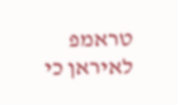טראמפ לאיראן כי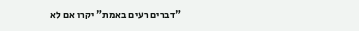"דברים רעים באמת" יקרו אם לא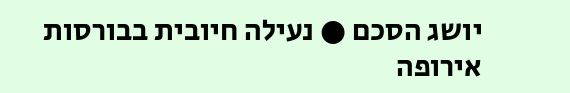יושג הסכם ● נעילה חיובית בבורסות אירופה